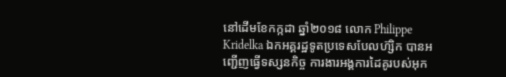នៅដើមខែកក្កដា ឆ្នាំ២០១៨ លោក Philippe Kridelka ឯកអគ្គរដ្ឋទូតប្រទេសបែលហ៊្សិក បានអញ្ជើញធ្វើទស្សនកិច្ច ការងារអង្គការដៃគូរបស់អុក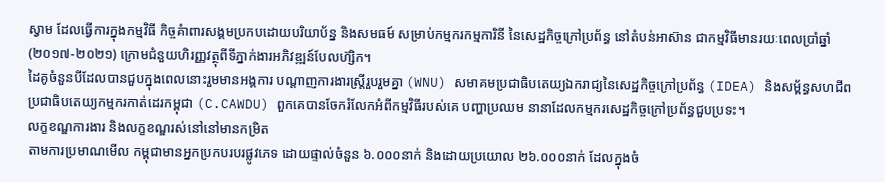ស្វាម ដែលធ្វើការក្នុងកម្មវិធី កិច្ចគំាពារសង្គមប្រកបដោយបរិយាប័ន្ន និងសមធម៍ សម្រាប់កម្មករកម្មការិនី នៃសេដ្ឋកិច្ចក្រៅប្រព័ន្ធ នៅតំបន់អាស៊ាន ជាកម្មវិធីមានរយៈពេលប្រាំឆ្នាំ (២០១៧-២០២១) ក្រោមជំនួយហិរញ្ញវត្ថុពីទីភ្នាក់ងារអភិវឌ្ឍន៍បែលហ៊្សិក។
ដៃគូចំនួនបីដែលបានជួបក្នុងពេលនោះរួមមានអង្គការ បណ្តាញការងារស្ត្រីរួបរួមគ្នា (WNU) សមាគមប្រជាធិបតេយ្យឯករាជ្យនៃសេដ្ឋកិច្ចក្រៅប្រព័ន្ធ (IDEA) និងសម្ព័ន្ធសហជីពប្រជាធិបតេយ្យកម្មករកាត់ដេរកម្ពុជា (C.CAWDU) ពួកគេបានចែករំលែកអំពីកម្មវិធីរបស់គេ បញ្ហាប្រឈម នានាដែលកម្មករសេដ្ឋកិច្ចក្រៅប្រព័ន្ធជួបប្រទះ។
លក្ខខណ្ឌការងារ និងលក្ខខណ្ឌរស់នៅនៅមានកម្រិត
តាមការប្រមាណមើល កម្ពុជាមានអ្នកប្រកបរបរផ្លូវភេទ ដោយផ្ទាល់ចំនួន ៦.០០០នាក់ និងដោយប្រយោល ២៦.០០០នាក់ ដែលក្នុងចំ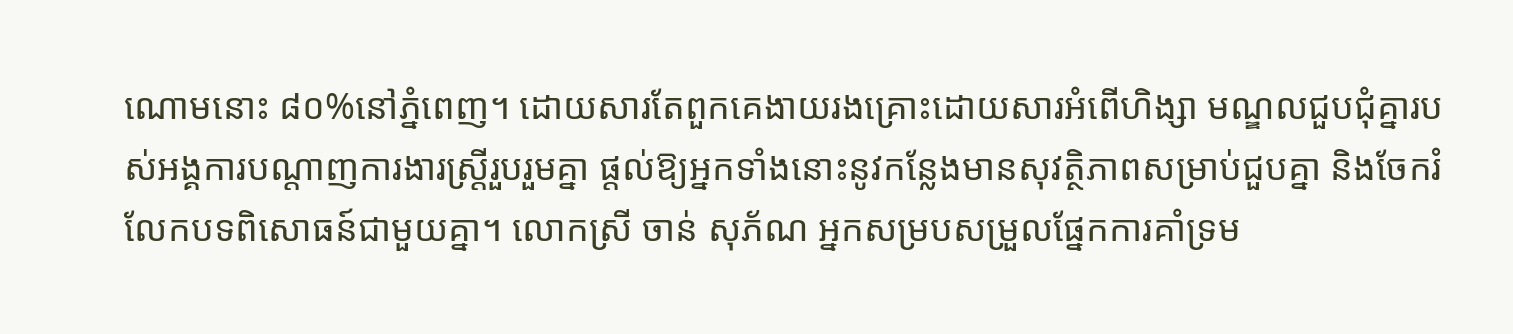ណោមនោះ ៨០%នៅភ្នំពេញ។ ដោយសារតែពួកគេងាយរងគ្រោះដោយសារអំពើហិង្សា មណ្ឌលជួបជុំគ្នារបស់អង្គការបណ្តាញការងារស្ត្រីរួបរួមគ្នា ផ្តល់ឱ្យអ្នកទាំងនោះនូវកន្លែងមានសុវត្ថិភាពសម្រាប់ជួបគ្នា និងចែករំលែកបទពិសោធន៍ជាមួយគ្នា។ លោកស្រី ចាន់ សុភ័ណ អ្នកសម្របសម្រួលផ្នែកការគាំទ្រម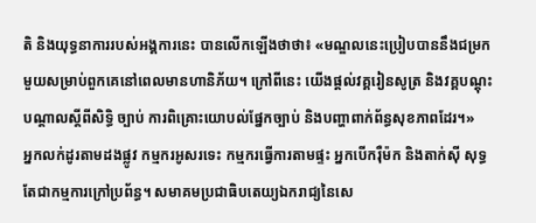តិ និងយុទ្ធនាការរបស់អង្គការនេះ បានលើកឡើងថាថា៖ «មណ្ឌលនេះប្រៀបបាននឹងជម្រកមួយសម្រាប់ពួកគេនៅពេលមានហានិភ័យ។ ក្រៅពីនេះ យើងផ្តល់វគ្គរៀនសូត្រ និងវគ្គបណ្តុះបណ្តាលស្តីពីសិទ្ធិ ច្បាប់ ការពិគ្រោះយោបល់ផ្នែកច្បាប់ និងបញ្ហាពាក់ព័ន្ធសុខភាពដែរ។»
អ្នកលក់ដូរតាមដងផ្លូវ កម្មករអូសរទេះ កម្មករធ្វើការតាមផ្ទះ អ្នកបើករ៉ឺម៉ក និងតាក់ស៊ី សុទ្ធតែជាកម្មការក្រៅប្រព័ន្ធ។ សមាគមប្រជាធិបតេយ្យឯករាជ្យនៃសេ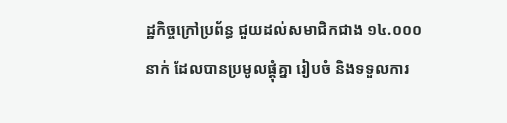ដ្ឋកិច្ចក្រៅប្រព័ន្ធ ជួយដល់សមាជិកជាង ១៤.០០០នាក់ ដែលបានប្រមូលផ្តុំគ្នា រៀបចំ និងទទួលការ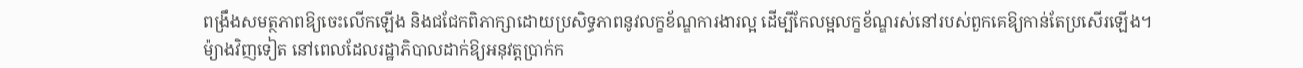ពង្រឹងសមត្ថភាពឱ្យចេះលើកឡើង និងជជែកពិភាក្សាដោយប្រសិទ្ធភាពនូវលក្ខខ័ណ្ឌការងារល្អ ដើម្បីកែលម្អលក្ខខ័ណ្ឌរស់នៅរបស់ពួកគេឱ្យកាន់តែប្រសើរឡើង។
ម៉្យាងវិញទៀត នៅពេលដែលរដ្ឋាភិបាលដាក់ឱ្យអនុវត្តប្រាក់ក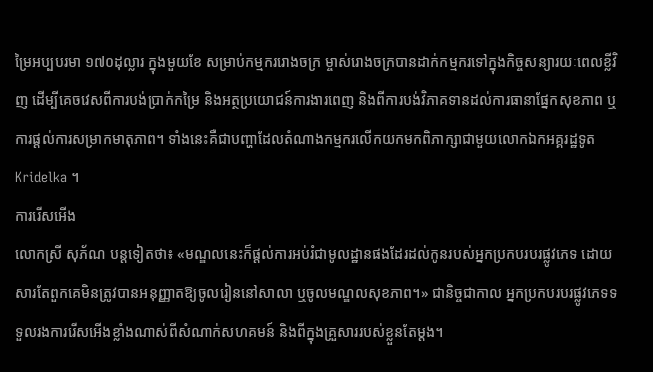ម្រៃអប្បបរមា ១៧០ដុល្លារ ក្នុងមួយខែ សម្រាប់កម្មកររោងចក្រ ម្ចាស់រោងចក្របានដាក់កម្មករទៅក្នុងកិច្ចសន្យារយៈពេលខ្លីវិញ ដើម្បីគេចវេសពីការបង់ប្រាក់កម្រៃ និងអត្ថប្រយោជន៍ការងារពេញ និងពីការបង់វិភាគទានដល់ការធានាផ្នែកសុខភាព ឬការផ្តល់ការសម្រាកមាតុភាព។ ទាំងនេះគឺជាបញ្ហាដែលតំណាងកម្មករលើកយកមកពិភាក្សាជាមួយលោកឯកអគ្គរដ្ឋទូត Kridelka ។
ការរើសអើង
លោកស្រី សុភ័ណ បន្តទៀតថា៖ «មណ្ឌលនេះក៏ផ្តល់ការអប់រំជាមូលដ្ឋានផងដែរដល់កូនរបស់អ្នកប្រកបរបរផ្លូវភេទ ដោយសារតែពួកគេមិនត្រូវបានអនុញ្ញាតឱ្យចូលរៀននៅសាលា ឬចូលមណ្ឌលសុខភាព។» ជានិច្ចជាកាល អ្នកប្រកបរបរផ្លូវភេទទទួលរងការរើសអើងខ្លាំងណាស់ពីសំណាក់សហគមន៍ និងពីក្នុងគ្រួសាររបស់ខ្លួនតែម្តង។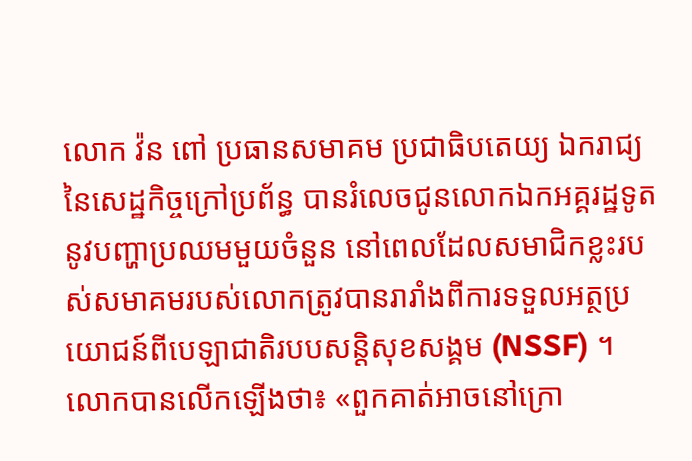លោក វ៉ន ពៅ ប្រធានសមាគម ប្រជាធិបតេយ្យ ឯករាជ្យនៃសេដ្ឋកិច្ចក្រៅប្រព័ន្ធ បានរំលេចជូនលោកឯកអគ្គរដ្ឋទូតនូវបញ្ហាប្រឈមមួយចំនួន នៅពេលដែលសមាជិកខ្លះរបស់សមាគមរបស់លោកត្រូវបានរារាំងពីការទទួលអត្ថប្រយោជន៍ពីបេឡាជាតិរបបសន្តិសុខសង្គម (NSSF) ។ លោកបានលើកឡើងថា៖ «ពួកគាត់អាចនៅក្រោ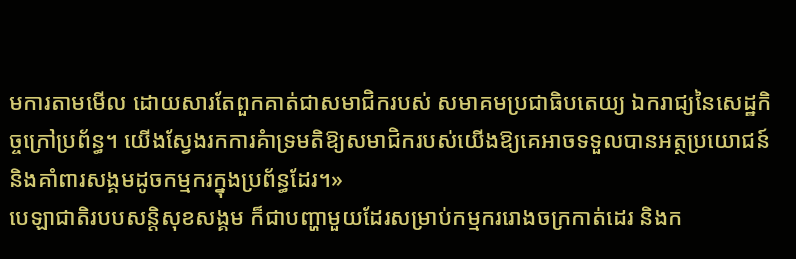មការតាមមើល ដោយសារតែពួកគាត់ជាសមាជិករបស់ សមាគមប្រជាធិបតេយ្យ ឯករាជ្យនៃសេដ្ឋកិច្ចក្រៅប្រព័ន្ធ។ យើងស្វែងរកការគំាទ្រមតិឱ្យសមាជិករបស់យើងឱ្យគេអាចទទួលបានអត្ថប្រយោជន៍ និងគាំពារសង្គមដូចកម្មករក្នុងប្រព័ន្ធដែរ។»
បេឡាជាតិរបបសន្តិសុខសង្គម ក៏ជាបញ្ហាមួយដែរសម្រាប់កម្មកររោងចក្រកាត់ដេរ និងក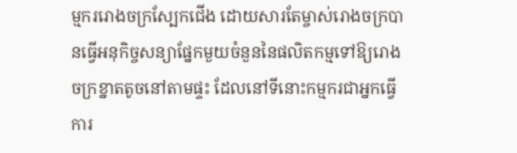ម្មកររោងចក្រស្បែកជើង ដោយសារតែម្ចាស់រោងចក្របានធ្វើអនុកិច្ចសន្យាផ្នែកមួយចំនួននៃផលិតកម្មទៅឱ្យរោងចក្រខ្នាតតូចនៅតាមផ្ទះ ដែលនៅទីនោះកម្មករជាអ្នកធ្វើការ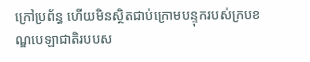ក្រៅប្រព័ន្ធ ហើយមិនស្ថិតជាប់ក្រោមបន្ទុករបស់ក្របខណ្ឌបេឡាជាតិរបបស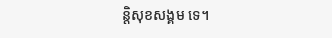ន្តិសុខសង្គម ទេ។